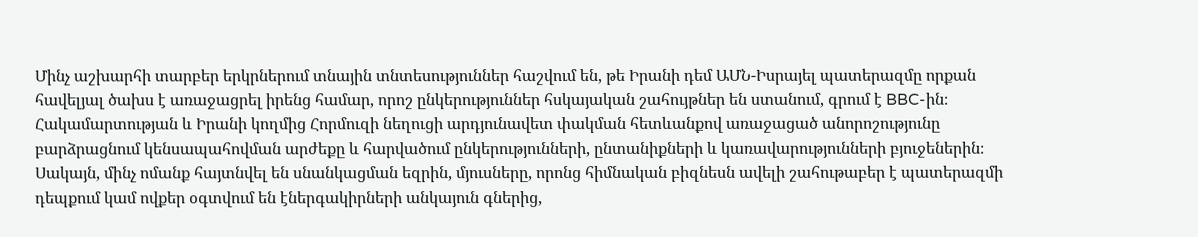Մինչ աշխարհի տարբեր երկրներում տնային տնտեսություններ հաշվում են, թե Իրանի դեմ ԱՄՆ-Իսրայել պատերազմը որքան հավելյալ ծախս է առաջացրել իրենց համար, որոշ ընկերություններ հսկայական շահույթներ են ստանում, գրում է BBC-ին։
Հակամարտության և Իրանի կողմից Հորմուզի նեղուցի արդյունավետ փակման հետևանքով առաջացած անորոշությունը բարձրացնում կենսապահովման արժեքը և հարվածում ընկերությունների, ընտանիքների և կառավարությունների բյուջեներին։
Սակայն, մինչ ոմանք հայտնվել են սնանկացման եզրին, մյուսները, որոնց հիմնական բիզնեսն ավելի շահութաբեր է պատերազմի դեպքում կամ ովքեր օգտվում են էներգակիրների անկայուն գներից,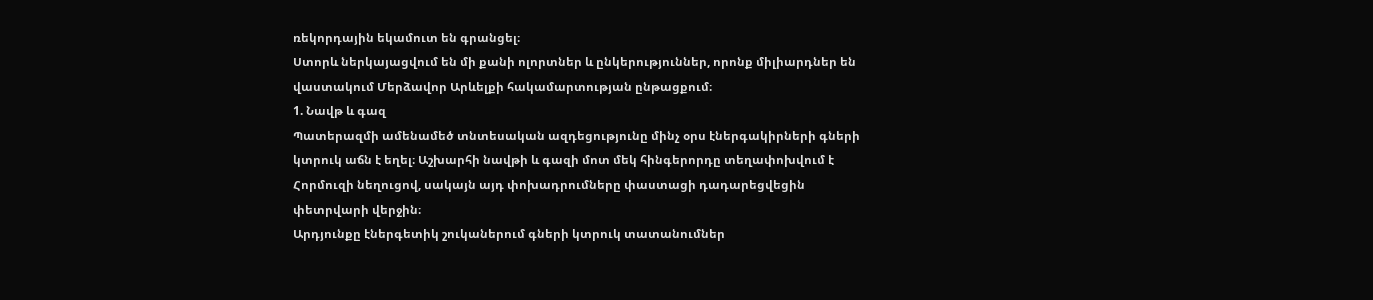ռեկորդային եկամուտ են գրանցել։
Ստորև ներկայացվում են մի քանի ոլորտներ և ընկերություններ, որոնք միլիարդներ են վաստակում Մերձավոր Արևելքի հակամարտության ընթացքում։
1. Նավթ և գազ
Պատերազմի ամենամեծ տնտեսական ազդեցությունը մինչ օրս էներգակիրների գների կտրուկ աճն է եղել։ Աշխարհի նավթի և գազի մոտ մեկ հինգերորդը տեղափոխվում է Հորմուզի նեղուցով, սակայն այդ փոխադրումները փաստացի դադարեցվեցին փետրվարի վերջին։
Արդյունքը էներգետիկ շուկաներում գների կտրուկ տատանումներ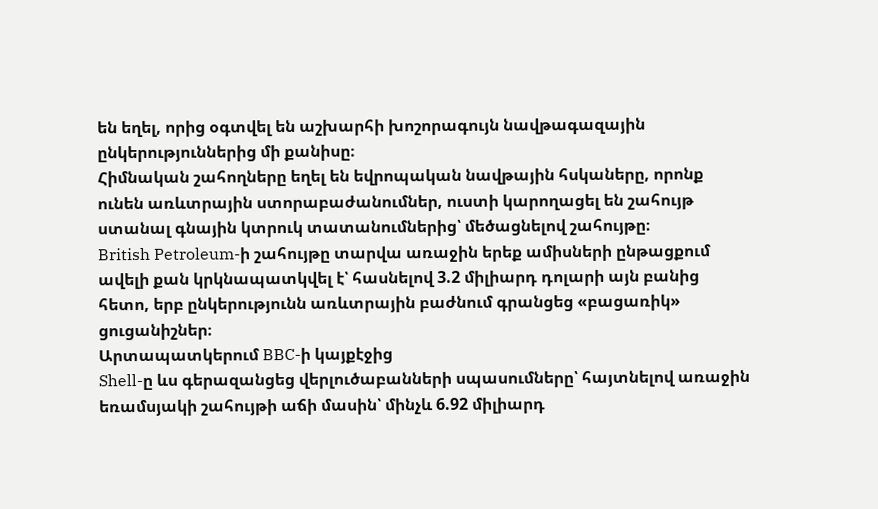են եղել, որից օգտվել են աշխարհի խոշորագույն նավթագազային ընկերություններից մի քանիսը։
Հիմնական շահողները եղել են եվրոպական նավթային հսկաները, որոնք ունեն առևտրային ստորաբաժանումներ, ուստի կարողացել են շահույթ ստանալ գնային կտրուկ տատանումներից՝ մեծացնելով շահույթը։
British Petroleum-ի շահույթը տարվա առաջին երեք ամիսների ընթացքում ավելի քան կրկնապատկվել է՝ հասնելով 3.2 միլիարդ դոլարի այն բանից հետո, երբ ընկերությունն առևտրային բաժնում գրանցեց «բացառիկ» ցուցանիշներ։
Արտապատկերում BBC-ի կայքէջից
Shell-ը ևս գերազանցեց վերլուծաբանների սպասումները՝ հայտնելով առաջին եռամսյակի շահույթի աճի մասին՝ մինչև 6.92 միլիարդ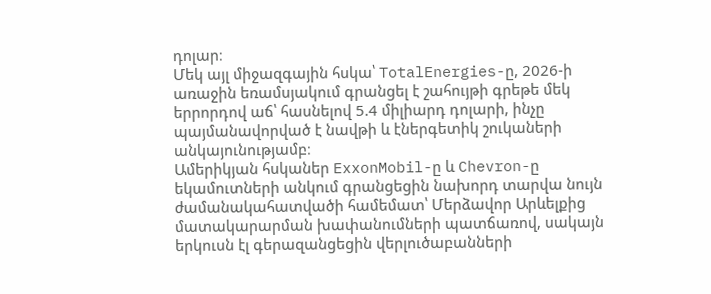դոլար։
Մեկ այլ միջազգային հսկա՝ TotalEnergies-ը, 2026-ի առաջին եռամսյակում գրանցել է շահույթի գրեթե մեկ երրորդով աճ՝ հասնելով 5.4 միլիարդ դոլարի, ինչը պայմանավորված է նավթի և էներգետիկ շուկաների անկայունությամբ։
Ամերիկյան հսկաներ ExxonMobil-ը և Chevron-ը եկամուտների անկում գրանցեցին նախորդ տարվա նույն ժամանակահատվածի համեմատ՝ Մերձավոր Արևելքից մատակարարման խափանումների պատճառով, սակայն երկուսն էլ գերազանցեցին վերլուծաբանների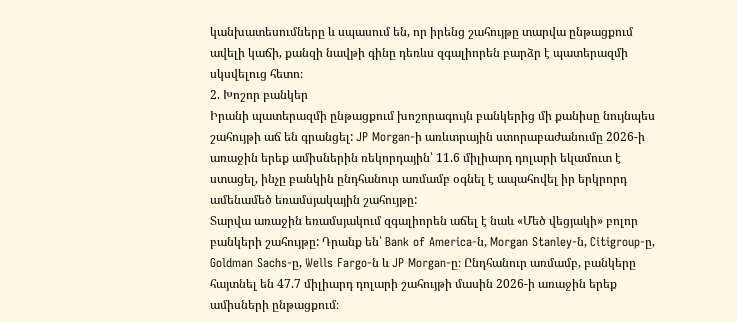կանխատեսումները և սպասում են, որ իրենց շահույթը տարվա ընթացքում ավելի կաճի, քանզի նավթի գինը դեռևս զգալիորեն բարձր է պատերազմի սկսվելուց հետո։
2. Խոշոր բանկեր
Իրանի պատերազմի ընթացքում խոշորագույն բանկերից մի քանիսը նույնպես շահույթի աճ են գրանցել: JP Morgan-ի առևտրային ստորաբաժանումը 2026-ի առաջին երեք ամիսներին ռեկորդային՝ 11.6 միլիարդ դոլարի եկամուտ է ստացել, ինչը բանկին ընդհանուր առմամբ օգնել է ապահովել իր երկրորդ ամենամեծ եռամսյակային շահույթը:
Տարվա առաջին եռամսյակում զգալիորեն աճել է նաև «Մեծ վեցյակի» բոլոր բանկերի շահույթը: Դրանք են՝ Bank of America-ն, Morgan Stanley-ն, Citigroup-ը, Goldman Sachs-ը, Wells Fargo-ն և JP Morgan-ը։ Ընդհանուր առմամբ, բանկերը հայտնել են 47.7 միլիարդ դոլարի շահույթի մասին 2026-ի առաջին երեք ամիսների ընթացքում։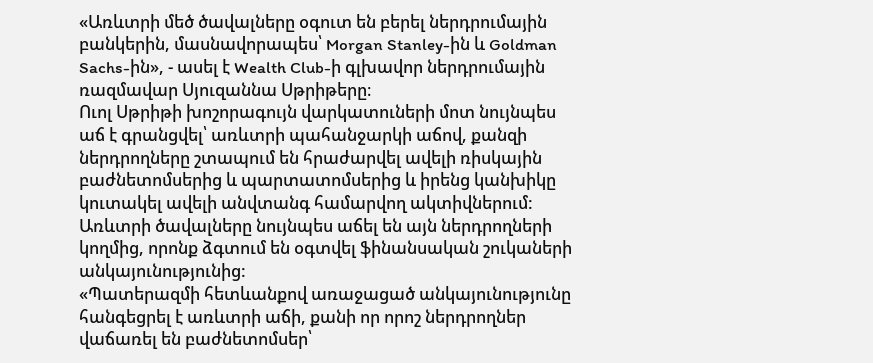«Առևտրի մեծ ծավալները օգուտ են բերել ներդրումային բանկերին, մասնավորապես՝ Morgan Stanley-ին և Goldman Sachs-ին», - ասել է Wealth Club-ի գլխավոր ներդրումային ռազմավար Սյուզաննա Սթրիթերը։
Ուոլ Սթրիթի խոշորագույն վարկատուների մոտ նույնպես աճ է գրանցվել՝ առևտրի պահանջարկի աճով, քանզի ներդրողները շտապում են հրաժարվել ավելի ռիսկային բաժնետոմսերից և պարտատոմսերից և իրենց կանխիկը կուտակել ավելի անվտանգ համարվող ակտիվներում: Առևտրի ծավալները նույնպես աճել են այն ներդրողների կողմից, որոնք ձգտում են օգտվել ֆինանսական շուկաների անկայունությունից:
«Պատերազմի հետևանքով առաջացած անկայունությունը հանգեցրել է առևտրի աճի, քանի որ որոշ ներդրողներ վաճառել են բաժնետոմսեր՝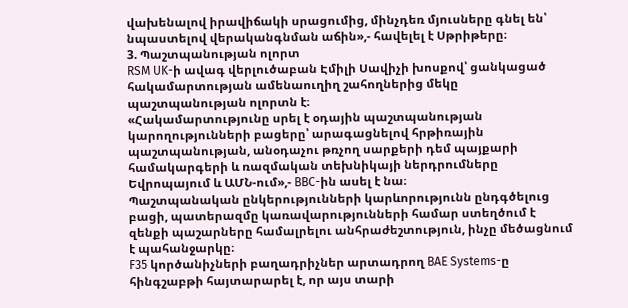վախենալով իրավիճակի սրացումից, մինչդեռ մյուսները գնել են՝ նպաստելով վերականգնման աճին»,- հավելել է Սթրիթերը։
3. Պաշտպանության ոլորտ
RSM UK-ի ավագ վերլուծաբան Էմիլի Սավիչի խոսքով՝ ցանկացած հակամարտության ամենաուղիղ շահողներից մեկը պաշտպանության ոլորտն է։
«Հակամարտությունը սրել է օդային պաշտպանության կարողությունների բացերը՝ արագացնելով հրթիռային պաշտպանության, անօդաչու թռչող սարքերի դեմ պայքարի համակարգերի և ռազմական տեխնիկայի ներդրումները Եվրոպայում և ԱՄՆ-ում»,- BBC-ին ասել է նա։
Պաշտպանական ընկերությունների կարևորությունն ընդգծելուց բացի, պատերազմը կառավարությունների համար ստեղծում է զենքի պաշարները համալրելու անհրաժեշտություն, ինչը մեծացնում է պահանջարկը։
F35 կործանիչների բաղադրիչներ արտադրող BAE Systems-ը հինգշաբթի հայտարարել է, որ այս տարի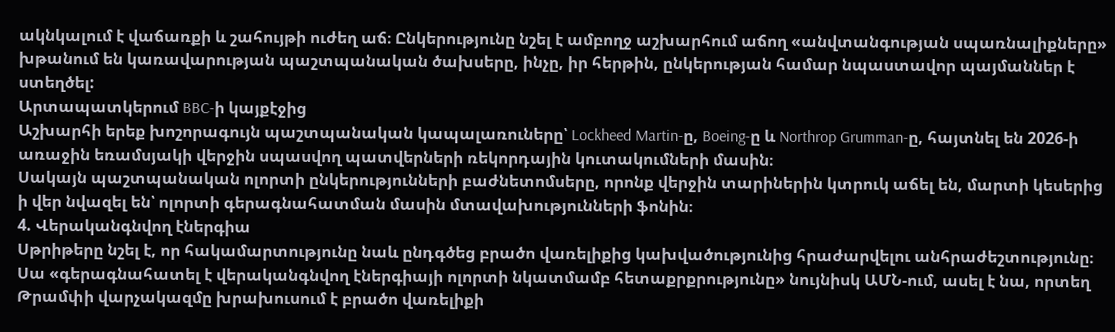ակնկալում է վաճառքի և շահույթի ուժեղ աճ։ Ընկերությունը նշել է ամբողջ աշխարհում աճող «անվտանգության սպառնալիքները» խթանում են կառավարության պաշտպանական ծախսերը, ինչը, իր հերթին, ընկերության համար նպաստավոր պայմաններ է ստեղծել:
Արտապատկերում BBC-ի կայքէջից
Աշխարհի երեք խոշորագույն պաշտպանական կապալառուները՝ Lockheed Martin-ը, Boeing-ը և Northrop Grumman-ը, հայտնել են 2026-ի առաջին եռամսյակի վերջին սպասվող պատվերների ռեկորդային կուտակումների մասին։
Սակայն պաշտպանական ոլորտի ընկերությունների բաժնետոմսերը, որոնք վերջին տարիներին կտրուկ աճել են, մարտի կեսերից ի վեր նվազել են՝ ոլորտի գերագնահատման մասին մտավախությունների ֆոնին։
4. Վերականգնվող էներգիա
Սթրիթերը նշել է, որ հակամարտությունը նաև ընդգծեց բրածո վառելիքից կախվածությունից հրաժարվելու անհրաժեշտությունը։
Սա «գերագնահատել է վերականգնվող էներգիայի ոլորտի նկատմամբ հետաքրքրությունը» նույնիսկ ԱՄՆ-ում, ասել է նա, որտեղ Թրամփի վարչակազմը խրախուսում է բրածո վառելիքի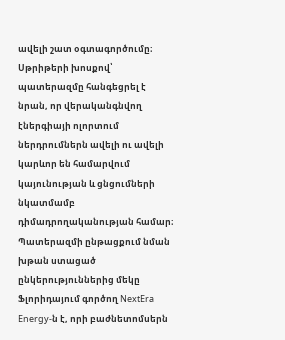ավելի շատ օգտագործումը։
Սթրիթերի խոսքով՝ պատերազմը հանգեցրել է նրան, որ վերականգնվող էներգիայի ոլորտում ներդրումներն ավելի ու ավելի կարևոր են համարվում կայունության և ցնցումների նկատմամբ դիմադրողականության համար։
Պատերազմի ընթացքում նման խթան ստացած ընկերություններից մեկը Ֆլորիդայում գործող NextEra Energy-ն է, որի բաժնետոմսերն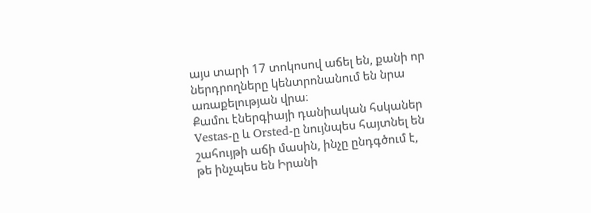այս տարի 17 տոկոսով աճել են, քանի որ ներդրողները կենտրոնանում են նրա առաքելության վրա։
Քամու էներգիայի դանիական հսկաներ Vestas-ը և Orsted-ը նույնպես հայտնել են շահույթի աճի մասին, ինչը ընդգծում է, թե ինչպես են Իրանի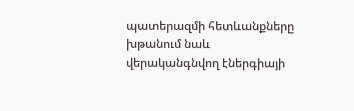պատերազմի հետևանքները խթանում նաև վերականգնվող էներգիայի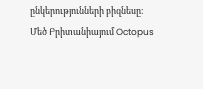ընկերությունների բիզնեսը։
Մեծ Բրիտանիայում Octopus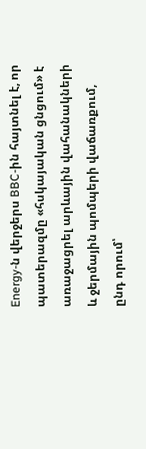Energy-ն վերջերս BBC-ին հայտնել է, որ պատերազմը «հսկայական ցնցում» է առաջացրել արևային վահանակների և ջերմային պոմպերի վաճառքում, ընդ որում՝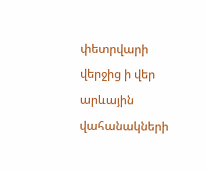փետրվարի վերջից ի վեր արևային վահանակների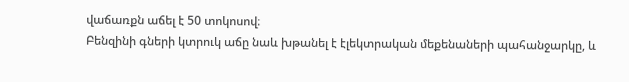վաճառքն աճել է 50 տոկոսով։
Բենզինի գների կտրուկ աճը նաև խթանել է էլեկտրական մեքենաների պահանջարկը, և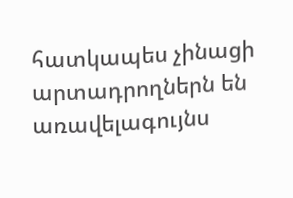հատկապես չինացի արտադրողներն են առավելագույնս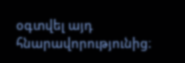օգտվել այդ հնարավորությունից։